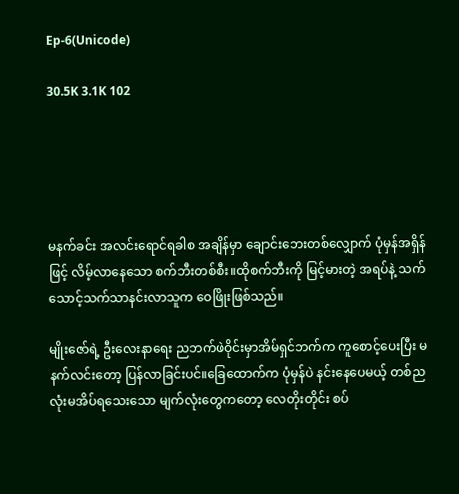Ep-6(Unicode)

30.5K 3.1K 102





မနက်ခင်း အလင်းရောင်ရခါစ အချိန်မှာ ချောင်းဘေးတစ်လျှောက် ပုံမှန်အရှိန်ဖြင့် လိမ့်လာနေသော စက်ဘီးတစ်စီး။ထိုစက်ဘီးကို မြင့်မားတဲ့ အရပ်နဲ့ သက်သောင့်သက်သာနင်းလာသူက ဝေဖြိုးဖြစ်သည်။

မျိုးဇော်ရဲ့ ဦးလေးနာရေး ညဘက်ဖဲဝိုင်းမှာအိမ်ရှင်ဘက်က ကူစောင့်ပေးပြီး မနက်လင်းတော့ ပြန်လာခြင်းပင်။ခြေထောက်က ပုံမှန်ပဲ နင်းနေပေမယ့် တစ်ညလုံးမအိပ်ရသေးသော မျက်လုံးတွေကတော့ လေတိုးတိုင်း စပ်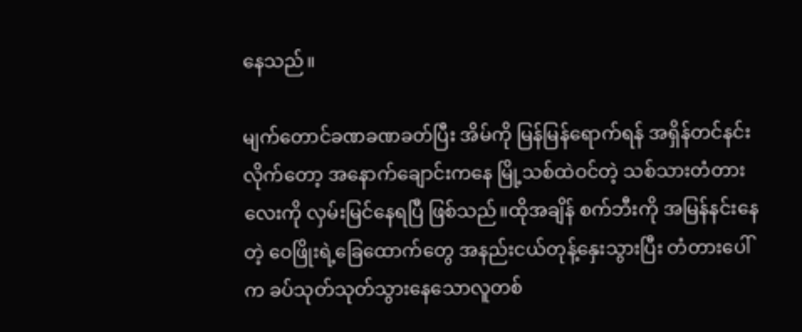နေသည်။

မျက်တောင်ခဏခဏခတ်ပြီး အိမ်ကို မြန်မြန်ရောက်ရန် အရှိန်တင်နင်းလိုက်တော့ အနောက်ချောင်းကနေ မြို့သစ်ထဲဝင်တဲ့ သစ်သားတံတားလေးကို လှမ်းမြင်နေရပြီ ဖြစ်သည်။ထိုအချိန် စက်ဘီးကို အမြန်နင်းနေတဲ့ ဝေဖြိုးရဲ့ခြေထောက်တွေ အနည်းငယ်တုန့်နှေးသွားပြီး တံတားပေါ်က ခပ်သုတ်သုတ်သွားနေသောလူတစ်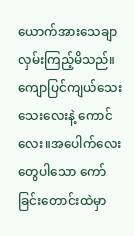ယောက်အားသေချာလှမ်းကြည့်မိသည်။ကျောပြင်ကျယ်သေးသေးလေးနဲ့ ကောင်လေး။အပေါက်လေးတွေပါသော ကော်ခြင်းတောင်းထဲမှာ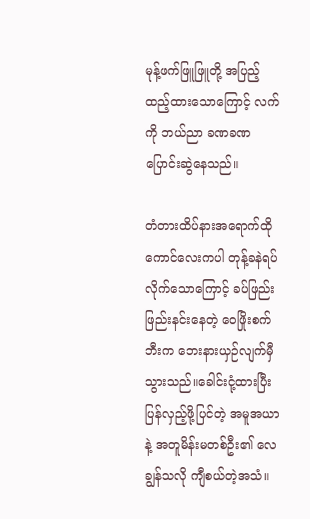မုန့်ဖက်ဖြူဖြူတို့ အပြည့်ထည့်ထားသောကြောင့် လက်ကို ဘယ်ညာ ခဏခဏပြောင်းဆွဲနေသည်။

တံတားထိပ်နားအရောက်ထိုကောင်လေးကပါ တုန့်ခနဲရပ်လိုက်သောကြောင့် ခပ်ဖြည်းဖြည်းနင်းနေတဲ့ ဝေဖြိုးစက်ဘီးက ဘေးနားယှဉ်လျက်မှီသွားသည်။ခေါင်းငုံ့ထားပြီး ပြန်လှည့်ဖို့ပြင်တဲ့ အမူအယာနဲ့ အတူမိန်းမတစ်ဦး၏ လေချွန်သလို ကျီစယ်တဲ့အသံ။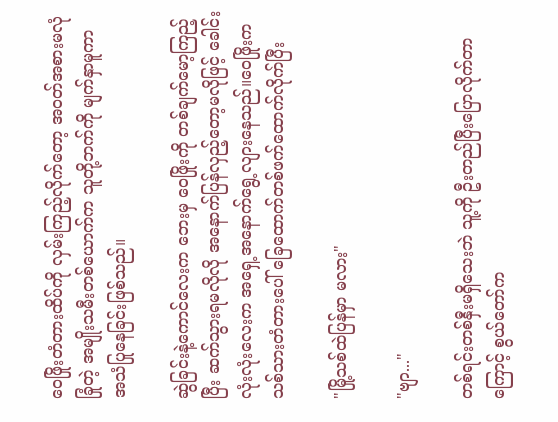ဝေဖြိုးတံတားထိပ်ကို လှမ်းကြည့်လိုက်တော့ အ၀တ်အစားမလုံခြုံတဲ့ အမျိုးသမီးတစ်ယောက်က သူတို့ဘက်ကို မျက်နှာမူကာ အသံပြုနေခြင်းဖြစ်သည်။

ဆွဲခြင်းနဲ့ကောင်လေးက ဘေးမှ ဝေဖြိုးကို တစ်ချက်မော့ကြည့်ပြီး ဆက်သွားရမလိုလို အနောက်ပြန်လှည့်တော့မလိုဖြင့် ခေါင်းလုံးလုံးလေးက အရှေ့အနောက်ရွေ့လျားနေသည်။ဝေဖြိုးက သစ်သားတံတားပေါ် ခြေထောက်တစ်ဖက်ထောက်လိုက်ပြီး

"မြို့သစ်ထဲပြန်မှာ မလား"

"ဗျာ..."

တစ်ရင်းတစ်နှီးမရှိသေးဘဲ သူ့ကို ဦးတည်ပြီးပြောလိုက်တာကြောင့် စွယ်တော်က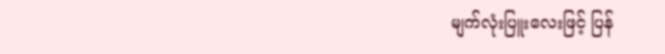မျက်လုံးပြူးလေးဖြင့် ပြန်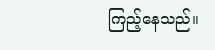ကြည့်နေသည်။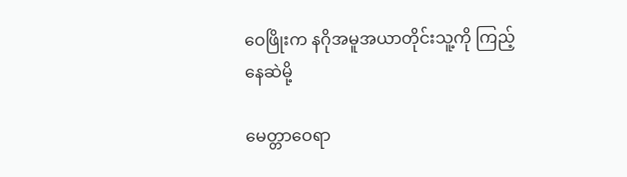ဝေဖြိုးက နဂိုအမူအယာတိုင်းသူ့ကို ကြည့်နေဆဲမို့

မေတ္တာဝေရာ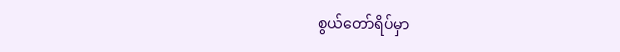စွယ်တော်ရိပ်မှာ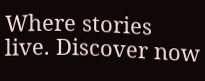Where stories live. Discover now